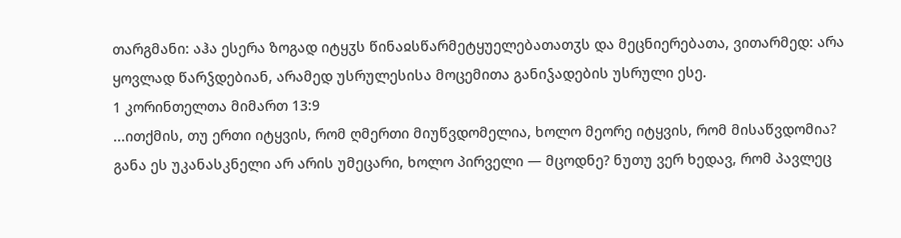თარგმანი: აჰა ესერა ზოგად იტყჳს წინაჲსწარმეტყუელებათათჳს და მეცნიერებათა, ვითარმედ: არა ყოვლად წარჴდებიან, არამედ უსრულესისა მოცემითა განიჴადების უსრული ესე.
1 კორინთელთა მიმართ 13:9
...ითქმის, თუ ერთი იტყვის, რომ ღმერთი მიუწვდომელია, ხოლო მეორე იტყვის, რომ მისაწვდომია? განა ეს უკანასკნელი არ არის უმეცარი, ხოლო პირველი — მცოდნე? ნუთუ ვერ ხედავ, რომ პავლეც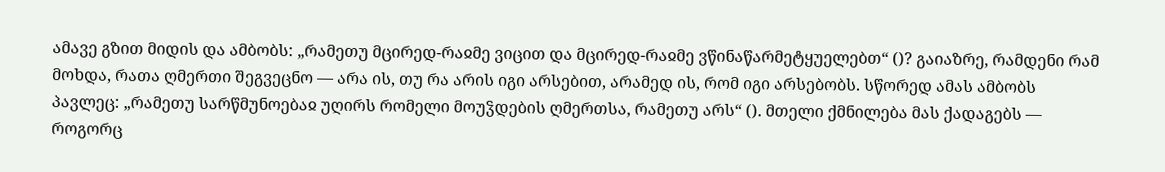ამავე გზით მიდის და ამბობს: „რამეთუ მცირედ-რაჲმე ვიცით და მცირედ-რაჲმე ვწინაწარმეტყუელებთ“ ()? გაიაზრე, რამდენი რამ მოხდა, რათა ღმერთი შეგვეცნო — არა ის, თუ რა არის იგი არსებით, არამედ ის, რომ იგი არსებობს. სწორედ ამას ამბობს პავლეც: „რამეთუ სარწმუნოებაჲ უღირს რომელი მოუჴდების ღმერთსა, რამეთუ არს“ (). მთელი ქმნილება მას ქადაგებს — როგორც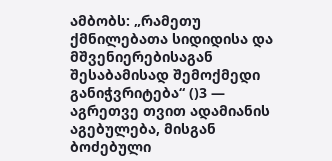ამბობს: „რამეთუ ქმნილებათა სიდიდისა და მშვენიერებისაგან შესაბამისად შემოქმედი განიჭვრიტება“ ()3 — აგრეთვე თვით ადამიანის აგებულება, მისგან ბოძებული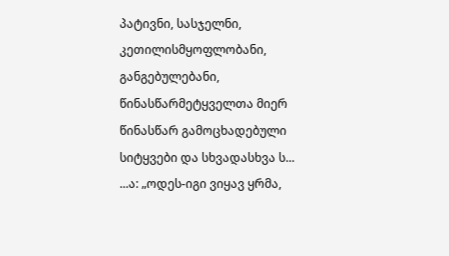პატივნი, სასჯელნი, კეთილისმყოფლობანი, განგებულებანი, წინასწარმეტყველთა მიერ წინასწარ გამოცხადებული სიტყვები და სხვადასხვა ს...
...ა: „ოდეს-იგი ვიყავ ყრმა,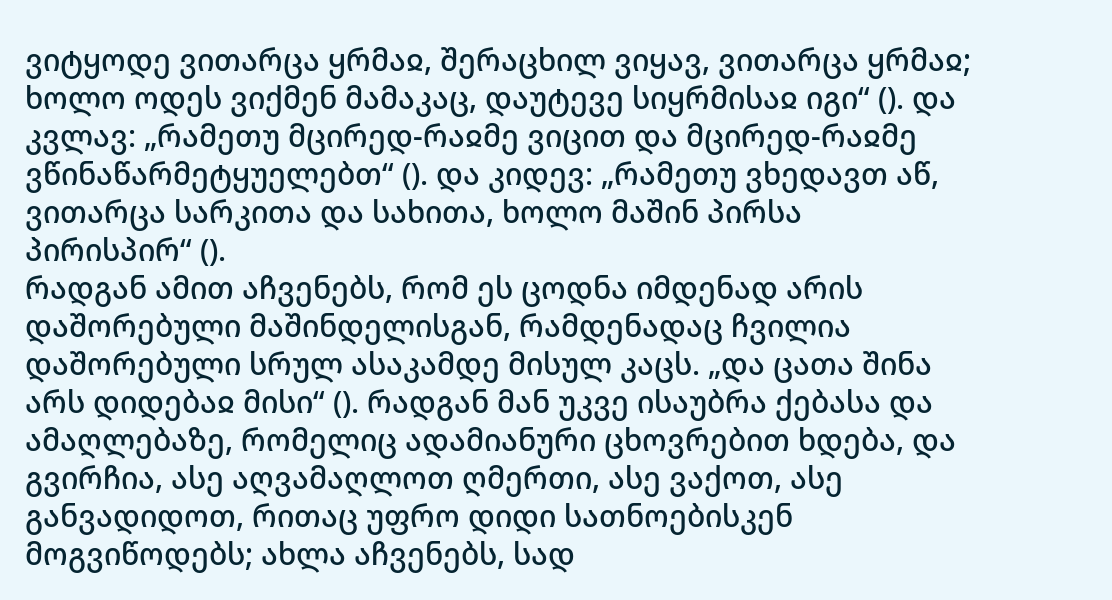ვიტყოდე ვითარცა ყრმაჲ, შერაცხილ ვიყავ, ვითარცა ყრმაჲ; ხოლო ოდეს ვიქმენ მამაკაც, დაუტევე სიყრმისაჲ იგი“ (). და კვლავ: „რამეთუ მცირედ-რაჲმე ვიცით და მცირედ-რაჲმე ვწინაწარმეტყუელებთ“ (). და კიდევ: „რამეთუ ვხედავთ აწ, ვითარცა სარკითა და სახითა, ხოლო მაშინ პირსა პირისპირ“ ().
რადგან ამით აჩვენებს, რომ ეს ცოდნა იმდენად არის დაშორებული მაშინდელისგან, რამდენადაც ჩვილია დაშორებული სრულ ასაკამდე მისულ კაცს. „და ცათა შინა არს დიდებაჲ მისი“ (). რადგან მან უკვე ისაუბრა ქებასა და ამაღლებაზე, რომელიც ადამიანური ცხოვრებით ხდება, და გვირჩია, ასე აღვამაღლოთ ღმერთი, ასე ვაქოთ, ასე განვადიდოთ, რითაც უფრო დიდი სათნოებისკენ მოგვიწოდებს; ახლა აჩვენებს, სად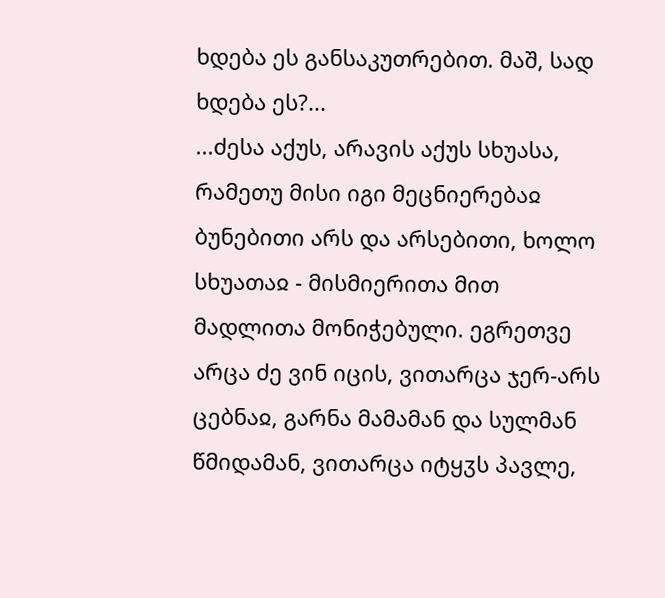ხდება ეს განსაკუთრებით. მაშ, სად ხდება ეს?...
...ძესა აქუს, არავის აქუს სხუასა, რამეთუ მისი იგი მეცნიერებაჲ ბუნებითი არს და არსებითი, ხოლო სხუათაჲ - მისმიერითა მით მადლითა მონიჭებული. ეგრეთვე არცა ძე ვინ იცის, ვითარცა ჯერ-არს ცებნაჲ, გარნა მამამან და სულმან წმიდამან, ვითარცა იტყჳს პავლე,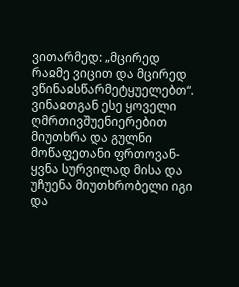ვითარმედ: „მცირედ რაჲმე ვიცით და მცირედ ვწინაჲსწარმეტყუელებთ“.
ვინაჲთგან ესე ყოველი ღმრთივშუენიერებით მიუთხრა და გულნი მოწაფეთანი ფრთოვან-ყვნა სურვილად მისა და უჩუენა მიუთხრობელი იგი და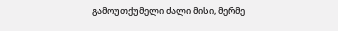გამოუთქუმელი ძალი მისი, მერმე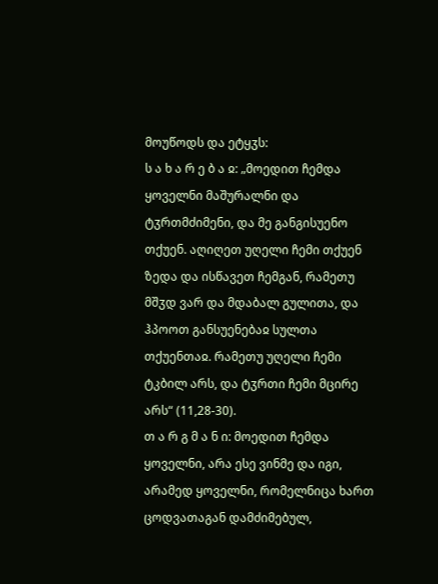მოუწოდს და ეტყჳს:
ს ა ხ ა რ ე ბ ა ჲ: „მოედით ჩემდა ყოველნი მაშურალნი და ტჳრთმძიმენი, და მე განგისუენო თქუენ. აღიღეთ უღელი ჩემი თქუენ ზედა და ისწავეთ ჩემგან, რამეთუ მშჳდ ვარ და მდაბალ გულითა, და ჰპოოთ განსუენებაჲ სულთა თქუენთაჲ. რამეთუ უღელი ჩემი ტკბილ არს, და ტჳრთი ჩემი მცირე არს“ (11,28-30).
თ ა რ გ მ ა ნ ი: მოედით ჩემდა ყოველნი, არა ესე ვინმე და იგი, არამედ ყოველნი, რომელნიცა ხართ ცოდვათაგან დამძიმებულ,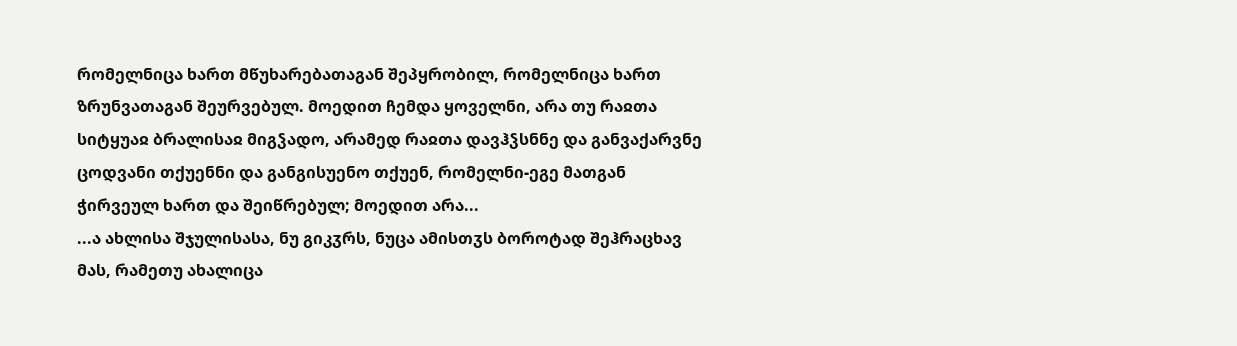რომელნიცა ხართ მწუხარებათაგან შეპყრობილ, რომელნიცა ხართ ზრუნვათაგან შეურვებულ. მოედით ჩემდა ყოველნი, არა თუ რაჲთა სიტყუაჲ ბრალისაჲ მიგჴადო, არამედ რაჲთა დავჰჴსნნე და განვაქარვნე ცოდვანი თქუენნი და განგისუენო თქუენ, რომელნი-ეგე მათგან ჭირვეულ ხართ და შეიწრებულ; მოედით არა...
...ა ახლისა შჯულისასა, ნუ გიკჳრს, ნუცა ამისთჳს ბოროტად შეჰრაცხავ მას, რამეთუ ახალიცა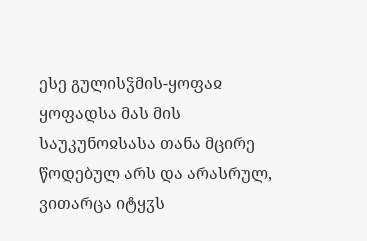ესე გულისჴმის-ყოფაჲ ყოფადსა მას მის საუკუნოჲსასა თანა მცირე წოდებულ არს და არასრულ, ვითარცა იტყჳს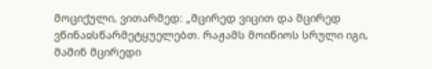მოციქული, ვითარმედ: „მცირედ ვიცით და მცირედ ვწინაჲსწარმეტყუელებთ. რაჟამს მოიწიოს სრული იგი, მაშინ მცირედი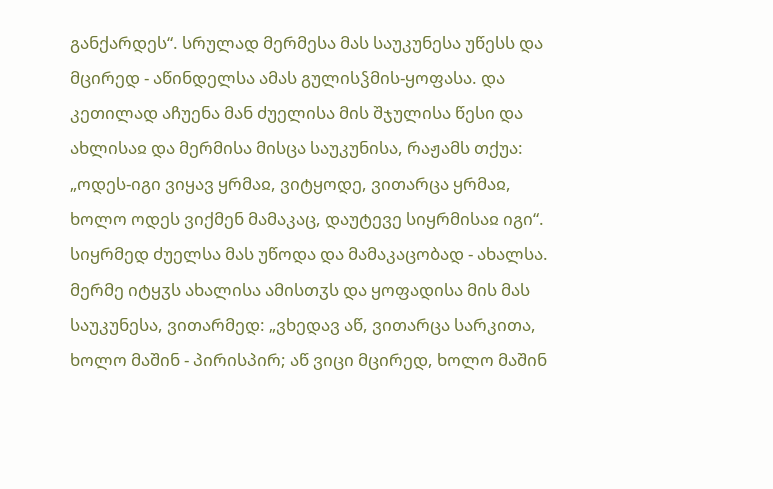განქარდეს“. სრულად მერმესა მას საუკუნესა უწესს და მცირედ - აწინდელსა ამას გულისჴმის-ყოფასა. და კეთილად აჩუენა მან ძუელისა მის შჯულისა წესი და ახლისაჲ და მერმისა მისცა საუკუნისა, რაჟამს თქუა: „ოდეს-იგი ვიყავ ყრმაჲ, ვიტყოდე, ვითარცა ყრმაჲ, ხოლო ოდეს ვიქმენ მამაკაც, დაუტევე სიყრმისაჲ იგი“. სიყრმედ ძუელსა მას უწოდა და მამაკაცობად - ახალსა. მერმე იტყჳს ახალისა ამისთჳს და ყოფადისა მის მას საუკუნესა, ვითარმედ: „ვხედავ აწ, ვითარცა სარკითა, ხოლო მაშინ - პირისპირ; აწ ვიცი მცირედ, ხოლო მაშინ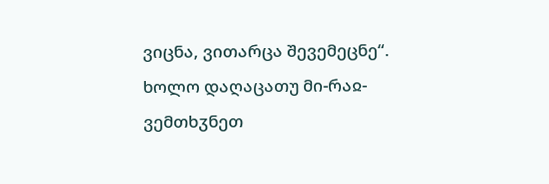ვიცნა, ვითარცა შევემეცნე“. ხოლო დაღაცათუ მი-რაჲ-ვემთხჳნეთ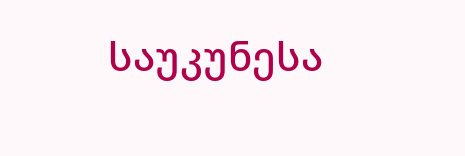საუკუნესა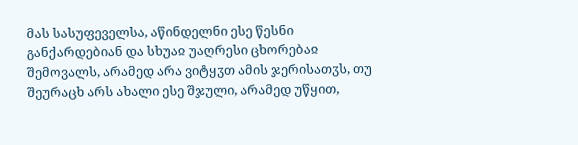მას სასუფეველსა, აწინდელნი ესე წესნი განქარდებიან და სხუაჲ უაღრესი ცხორებაჲ შემოვალს, არამედ არა ვიტყჳთ ამის ჯერისათჳს, თუ შეურაცხ არს ახალი ესე შჯული, არამედ უწყით,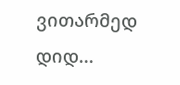ვითარმედ დიდ...